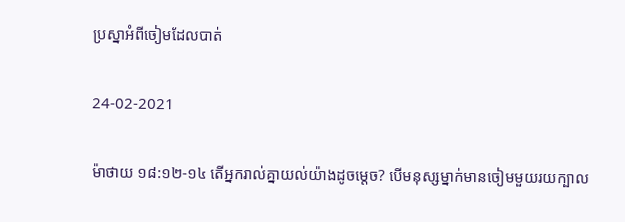ប្រស្នាអំពីចៀមដែលបាត់

24-02-2021

ម៉ាថាយ ១៨:១២-១៤ តើអ្នករាល់គ្នាយល់យ៉ាងដូចម្ដេច? បើមនុស្សម្នាក់មានចៀមមួយរយក្បាល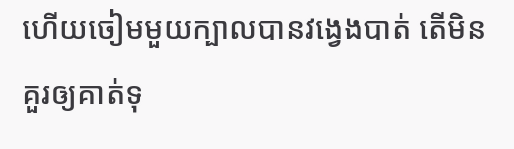ហើយចៀមមួយក្បាលបានវងេ្វងបាត់ តើមិនគួរឲ្យគាត់ទុ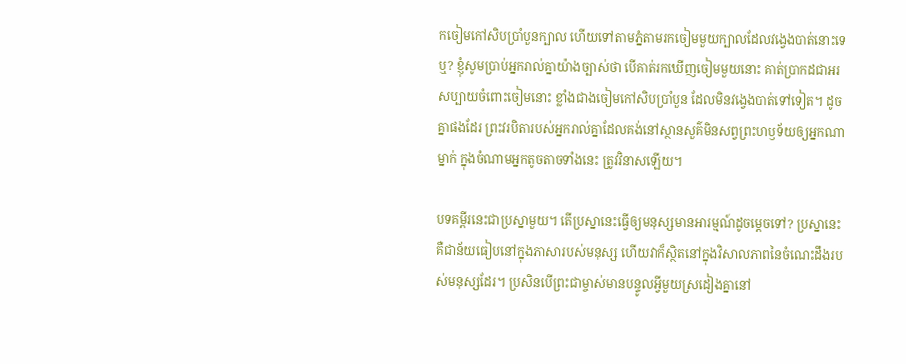កចៀមកៅ‌សិបប្រាំបួនក្បាល ហើយទៅតាមភ្នំតាមរកចៀមមួយក្បាលដែលវង្វេងបាត់នោះទេឬ? ខ្ញុំសូមប្រាប់អ្នករាល់គ្នាយ៉ាងច្បាស់ថា បើគាត់រកឃើញចៀមមួយនោះ គាត់ប្រាកដជាអរសប្បាយចំពោះចៀមនោះ ខ្លាំងជាងចៀមកៅ‌សិបប្រាំបួន ដែលមិនវង្វេងបាត់ទៅទៀត។ ដូចគ្នាផងដែរ ព្រះ‌វរបិតារបស់អ្នករាល់គ្នាដែលគង់នៅស្ថាន‌សួគ៌មិនសព្វព្រះ‌ហឫ‌ទ័យឲ្យអ្នកណាម្នាក់ ក្នុងចំណាមអ្នកតូច‌តាចទាំងនេះ ត្រូវវិនាសឡើយ។

បទគម្ពីរនេះជាប្រស្នាមួយ។ តើប្រស្នានេះធ្វើឲ្យមនុស្សមានអារម្មណ៍ដូចម្ដេចទៅ? ប្រស្នានេះគឺជាន័យធៀបនៅក្នុងភាសារបស់មនុស្ស ហើយវាក៏ស្ថិតនៅក្នុងវិសាលភាពនៃចំណេះដឹងរបស់មនុស្សដែរ។ ប្រសិនបើព្រះជាម្ចាស់មានបន្ទូលអ្វីមួយស្រដៀងគ្នានៅ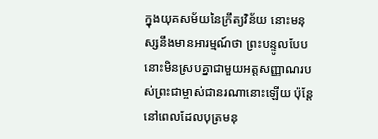ក្នុងយុគសម័យនៃក្រឹត្យវិន័យ នោះមនុស្សនឹងមានអារម្មណ៍ថា ព្រះបន្ទូលបែបនោះមិនស្របគ្នាជាមួយអត្តសញ្ញាណរបស់ព្រះជាម្ចាស់ជានរណានោះឡើយ ប៉ុន្តែ នៅពេលដែលបុត្រមនុ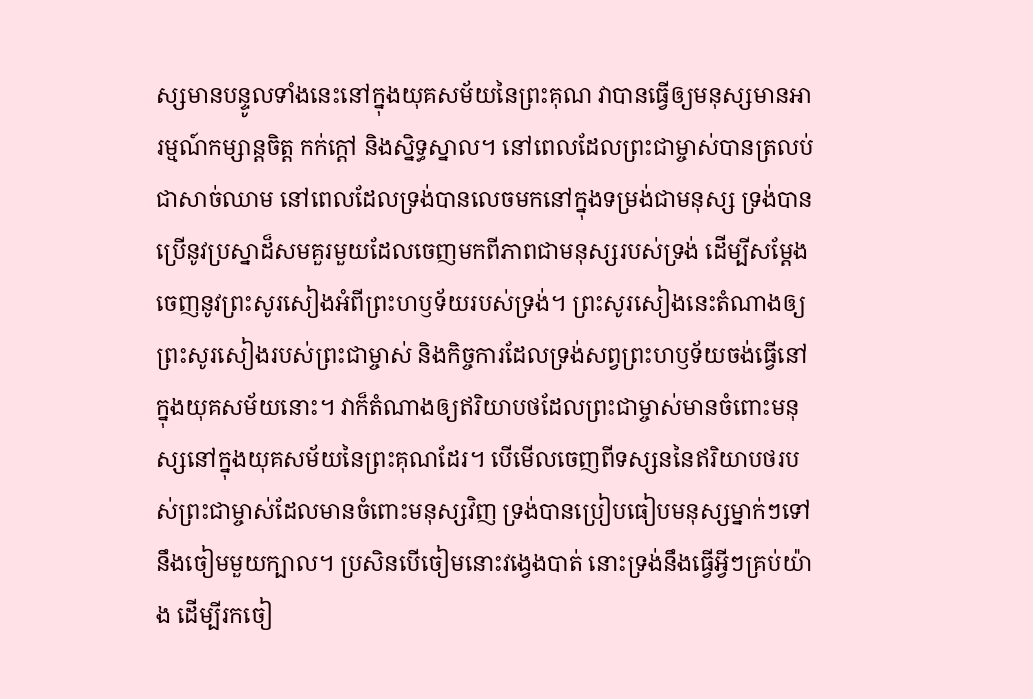ស្សមានបន្ទូលទាំងនេះនៅក្នុងយុគសម័យនៃព្រះគុណ វាបានធ្វើឲ្យមនុស្សមានអារម្មណ៍កម្សាន្តចិត្ត កក់ក្ដៅ និងស្និទ្ធស្នាល។ នៅពេលដែលព្រះជាម្ចាស់បានត្រលប់ជាសាច់ឈាម នៅពេលដែលទ្រង់បានលេចមកនៅក្នុងទម្រង់ជាមនុស្ស ទ្រង់បានប្រើនូវប្រស្នាដ៏សមគួរមួយដែលចេញមកពីភាពជាមនុស្សរបស់ទ្រង់ ដើម្បីសម្ដែងចេញនូវព្រះសូរសៀងអំពីព្រះហឫទ័យរបស់ទ្រង់។ ព្រះសូរសៀងនេះតំណាងឲ្យព្រះសូរសៀងរបស់ព្រះជាម្ចាស់ និងកិច្ចការដែលទ្រង់សព្វព្រះហឫទ័យចង់ធ្វើនៅក្នុងយុគសម័យនោះ។ វាក៏តំណាងឲ្យឥរិយាបថដែលព្រះជាម្ចាស់មានចំពោះមនុស្សនៅក្នុងយុគសម័យនៃព្រះគុណដែរ។ បើមើលចេញពីទស្សននៃឥរិយាបថរបស់ព្រះជាម្ចាស់ដែលមានចំពោះមនុស្សវិញ ទ្រង់បានប្រៀបធៀបមនុស្សម្នាក់ៗទៅនឹងចៀមមួយក្បាល។ ប្រសិនបើចៀមនោះវង្វេងបាត់ នោះទ្រង់នឹងធ្វើអ្វីៗគ្រប់យ៉ាង ដើម្បីរកចៀ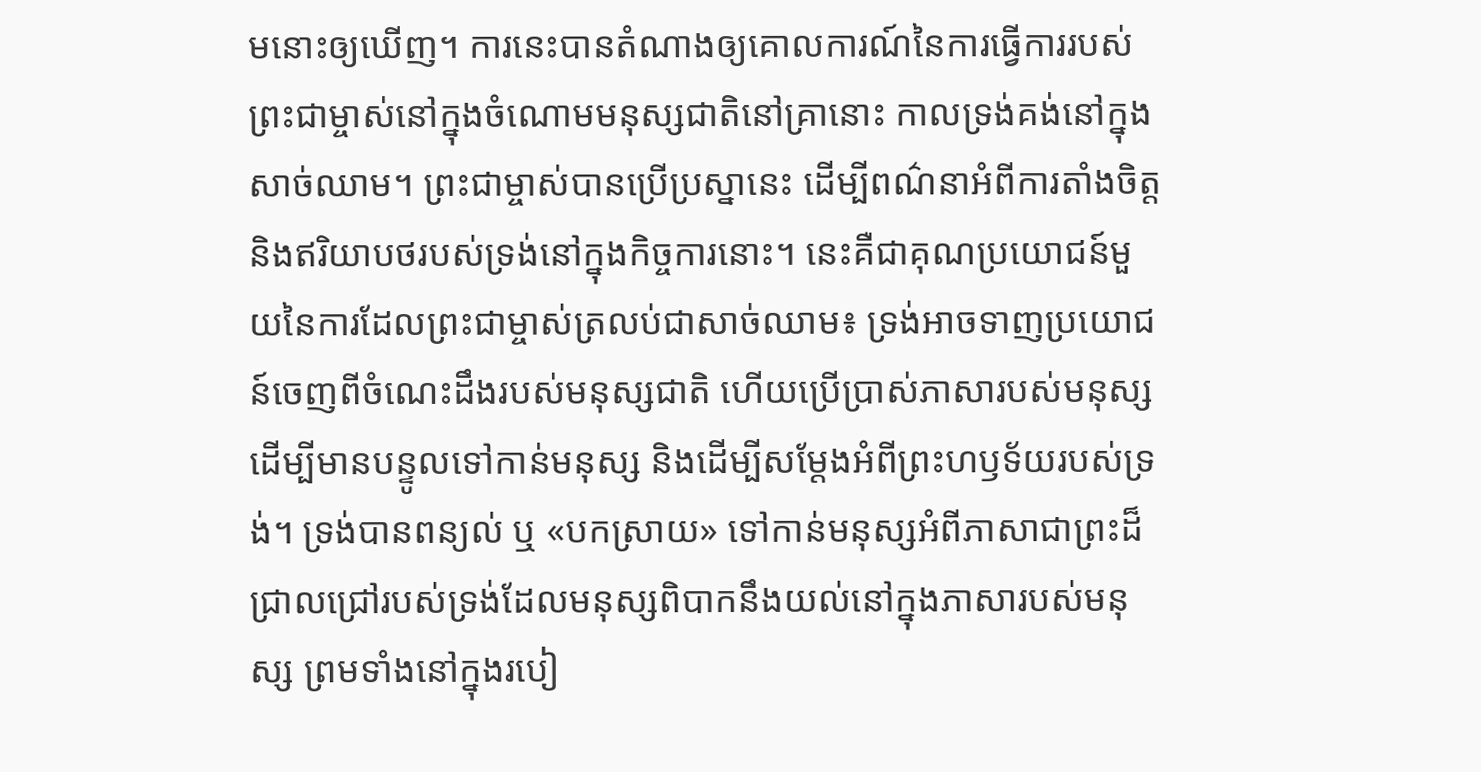មនោះឲ្យឃើញ។ ការនេះបានតំណាងឲ្យគោលការណ៍នៃការធ្វើការរបស់ព្រះជាម្ចាស់នៅក្នុងចំណោមមនុស្សជាតិនៅគ្រានោះ កាលទ្រង់គង់នៅក្នុងសាច់ឈាម។ ព្រះជាម្ចាស់បានប្រើប្រស្នានេះ ដើម្បីពណ៌នាអំពីការតាំងចិត្ត និងឥរិយាបថរបស់ទ្រង់នៅក្នុងកិច្ចការនោះ។ នេះគឺជាគុណប្រយោជន៍មួយនៃការដែលព្រះជាម្ចាស់ត្រលប់ជាសាច់ឈាម៖ ទ្រង់អាចទាញប្រយោជន៍ចេញពីចំណេះដឹងរបស់មនុស្សជាតិ ហើយប្រើប្រាស់ភាសារបស់មនុស្ស ដើម្បីមានបន្ទូលទៅកាន់មនុស្ស និងដើម្បីសម្ដែងអំពីព្រះហឫទ័យរបស់ទ្រង់។ ទ្រង់បានពន្យល់ ឬ «បកស្រាយ» ទៅកាន់មនុស្សអំពីភាសាជាព្រះដ៏ជ្រាលជ្រៅរបស់ទ្រង់ដែលមនុស្សពិបាកនឹងយល់នៅក្នុងភាសារបស់មនុស្ស ព្រមទាំងនៅក្នុងរបៀ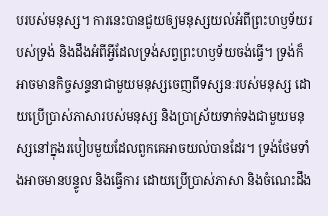បរបស់មនុស្ស។ ការនេះបានជួយឲ្យមនុស្សយល់អំពីព្រះហឫទ័យរបស់ទ្រង់ និងដឹងអំពីអ្វីដែលទ្រង់សព្វព្រះហឫទ័យចង់ធ្វើ។ ទ្រង់ក៏អាចមានកិច្ចសន្ទនាជាមួយមនុស្សចេញពីទស្សនៈរបស់មនុស្ស ដោយប្រើប្រាស់ភាសារបស់មនុស្ស និងប្រាស្រ័យទាក់ទងជាមួយមនុស្សនៅក្នុងរបៀបមួយដែលពួកគេអាចយល់បានដែរ។ ទ្រង់ថែមទាំងអាចមានបន្ទូល និងធ្វើការ ដោយប្រើប្រាស់ភាសា និងចំណេះដឹង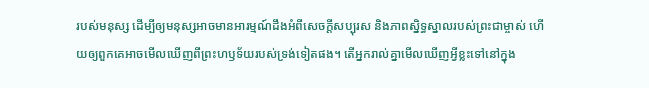របស់មនុស្ស ដើម្បីឲ្យមនុស្សអាចមានអារម្មណ៍ដឹងអំពីសេចក្តីសប្បុរស និងភាពស្និទ្ធស្នាលរបស់ព្រះជាម្ចាស់ ហើយឲ្យពួកគេអាចមើលឃើញពីព្រះហឫទ័យរបស់ទ្រង់ទៀតផង។ តើអ្នករាល់គ្នាមើលឃើញអ្វីខ្លះទៅនៅក្នុង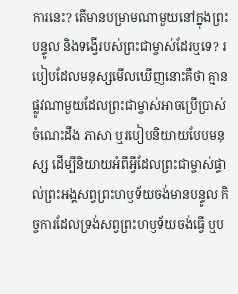ការនេះ? តើមានបម្រាមណាមួយនៅក្នុងព្រះបន្ទូល និងទង្វើរបស់ព្រះជាម្ចាស់ដែរឬទេ? របៀបដែលមនុស្សមើលឃើញនោះគឺថា គ្មានផ្លូវណាមួយដែលព្រះជាម្ចាស់អាចប្រើប្រាស់ចំណេះដឹង ភាសា ឬរបៀបនិយាយបែបមនុស្ស ដើម្បីនិយាយអំពីអ្វីដែលព្រះជាម្ចាស់ផ្ទាល់ព្រះអង្គសព្វព្រះហឫទ័យចង់មានបន្ទូល កិច្ចការដែលទ្រង់សព្វព្រះហឫទ័យចង់ធ្វើ ឬប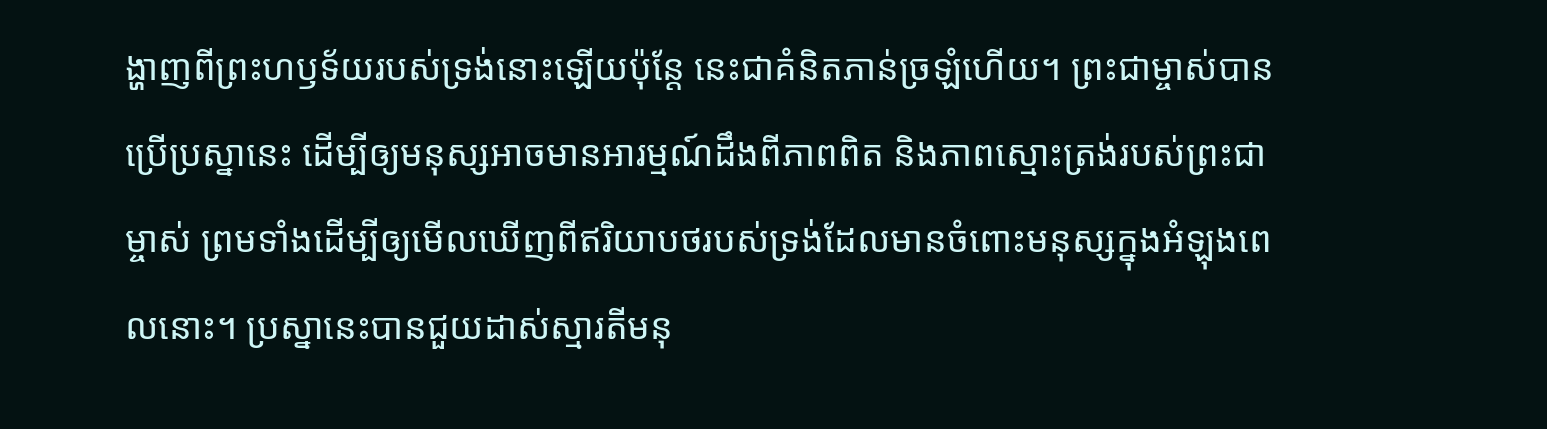ង្ហាញពីព្រះហឫទ័យរបស់ទ្រង់នោះឡើយប៉ុន្តែ នេះជាគំនិតភាន់ច្រឡំហើយ។ ព្រះជាម្ចាស់បានប្រើប្រស្នានេះ ដើម្បីឲ្យមនុស្សអាចមានអារម្មណ៍ដឹងពីភាពពិត និងភាពស្មោះត្រង់របស់ព្រះជាម្ចាស់ ព្រមទាំងដើម្បីឲ្យមើលឃើញពីឥរិយាបថរបស់ទ្រង់ដែលមានចំពោះមនុស្សក្នុងអំឡុងពេលនោះ។ ប្រស្នានេះបានជួយដាស់ស្មារតីមនុ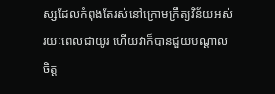ស្សដែលកំពុងតែរស់នៅក្រោមក្រឹត្យវិន័យអស់រយៈពេលជាយូរ ហើយវាក៏បានជួយបណ្ដាលចិត្ត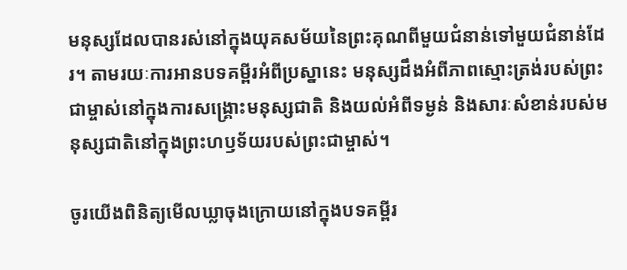មនុស្សដែលបានរស់នៅក្នុងយុគសម័យនៃព្រះគុណពីមួយជំនាន់ទៅមួយជំនាន់ដែរ។ តាមរយៈការអានបទគម្ពីរអំពីប្រស្នានេះ មនុស្សដឹងអំពីភាពស្មោះត្រង់របស់ព្រះជាម្ចាស់នៅក្នុងការសង្រ្គោះមនុស្សជាតិ និងយល់អំពីទម្ងន់ និងសារៈសំខាន់របស់មនុស្សជាតិនៅក្នុងព្រះហឫទ័យរបស់ព្រះជាម្ចាស់។

ចូរយើងពិនិត្យមើលឃ្លាចុងក្រោយនៅក្នុងបទគម្ពីរ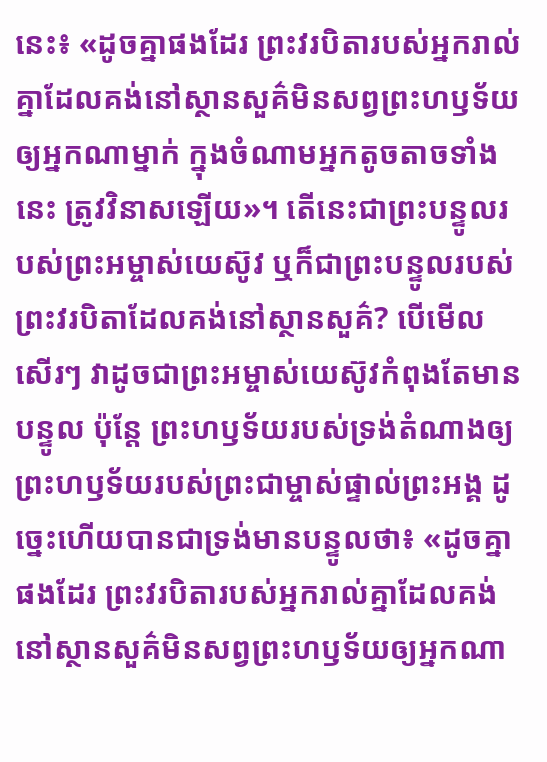នេះ៖ «ដូចគ្នាផងដែរ ព្រះ‌វរបិតារបស់អ្នករាល់គ្នាដែលគង់នៅស្ថាន‌សួគ៌មិនសព្វព្រះ‌ហឫ‌ទ័យឲ្យអ្នកណាម្នាក់ ក្នុងចំណាមអ្នកតូច‌តាចទាំងនេះ ត្រូវវិនាសឡើយ»។ តើនេះជាព្រះបន្ទូលរបស់ព្រះអម្ចាស់យេស៊ូវ ឬក៏ជាព្រះបន្ទូលរបស់ព្រះវរបិតាដែលគង់នៅស្ថានសួគ៌? បើមើលសើរៗ វាដូចជាព្រះអម្ចាស់យេស៊ូវកំពុងតែមានបន្ទូល ប៉ុន្តែ ព្រះហឫទ័យរបស់ទ្រង់តំណាងឲ្យព្រះហឫទ័យរបស់ព្រះជាម្ចាស់ផ្ទាល់ព្រះអង្គ ដូច្នេះហើយបានជាទ្រង់មានបន្ទូលថា៖ «ដូចគ្នាផងដែរ ព្រះ‌វរបិតារបស់អ្នករាល់គ្នាដែលគង់នៅស្ថាន‌សួគ៌មិនសព្វព្រះ‌ហឫ‌ទ័យឲ្យអ្នកណា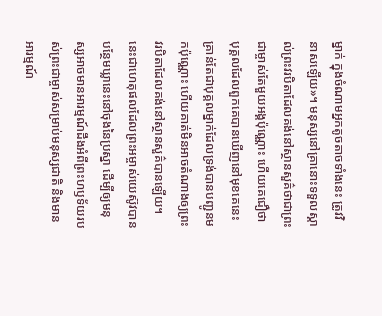ម្នាក់ ក្នុងចំណាមអ្នកតូច‌តាចទាំងនេះ ត្រូវវិនាសឡើយ»។ មនុស្សនៅគ្រានោះទទួលស្គាល់ព្រះវរបិតាដែលគង់នៅស្ថានសួគ៌ថាជាព្រះជាម្ចាស់តែមួយអង្គប៉ុណ្ណោះ ហើយគេជឿថា បុគ្គលដែលពួកគេបានឃើញនៅមុខគេនេះ គ្រាន់តែជាបុគ្គលម្នាក់ដែលទ្រង់បានបញ្ជូនមកប៉ុណ្ណោះ ហើយគាត់មិនអាចតំណាងឲ្យព្រះវរបិតាដែលគង់នៅស្ថានសួគ៌បានឡើយ។ នេះជាហេតុផលដែលព្រះអម្ចាស់យេស៊ូវបានបន្ថែមឃ្លានេះនៅចុងនៃប្រស្នា ដើម្បីឲ្យមនុស្សអាចមានអារម្មណ៍ដឹងអំពីព្រះហឫទ័យរបស់ព្រះជាម្ចាស់សម្រាប់មនុស្សជាតិ និងមានអារម្មណ៍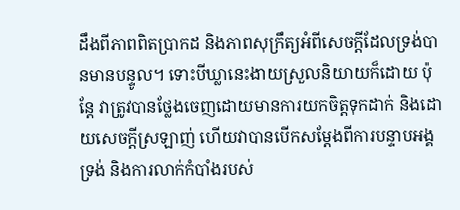ដឹងពីភាពពិតប្រាកដ និងភាពសុក្រឹត្យអំពីសេចក្តីដែលទ្រង់បានមានបន្ទូល។ ទោះបីឃ្លានេះងាយស្រួលនិយាយក៏ដោយ ប៉ុន្តែ វាត្រូវបានថ្លែងចេញដោយមានការយកចិត្តទុកដាក់ និងដោយសេចក្តីស្រឡាញ់ ហើយវាបានបើកសម្ដែងពីការបន្ទាបអង្គទ្រង់ និងការលាក់កំបាំងរបស់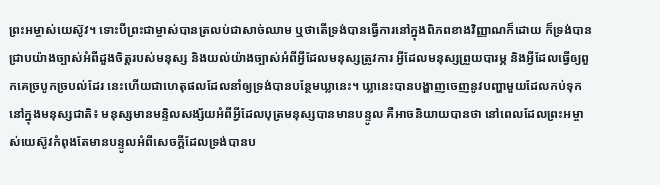ព្រះអម្ចាស់យេស៊ូវ។ ទោះបីព្រះជាម្ចាស់បានត្រលប់ជាសាច់ឈាម ឬថាតើទ្រង់បានធ្វើការនៅក្នុងពិភពខាងវិញ្ញាណក៏ដោយ ក៏ទ្រង់បានជ្រាបយ៉ាងច្បាស់អំពីដួងចិត្តរបស់មនុស្ស និងយល់យ៉ាងច្បាស់អំពីអ្វីដែលមនុស្សត្រូវការ អ្វីដែលមនុស្សព្រួយបារម្ភ និងអ្វីដែលធ្វើឲ្យពួកគេច្របូកច្របល់ដែរ នេះហើយជាហេតុផលដែលនាំឲ្យទ្រង់បានបន្ថែមឃ្លានេះ។ ឃ្លានេះបានបង្ហាញចេញនូវបញ្ហាមួយដែលកប់ទុកនៅក្នុងមនុស្សជាតិ៖ មនុស្សមានមន្ទិលសង្ស័យអំពីអ្វីដែលបុត្រមនុស្សបានមានបន្ទូល គឺអាចនិយាយបានថា នៅពេលដែលព្រះអម្ចាស់យេស៊ូវកំពុងតែមានបន្ទូលអំពីសេចក្តីដែលទ្រង់បានប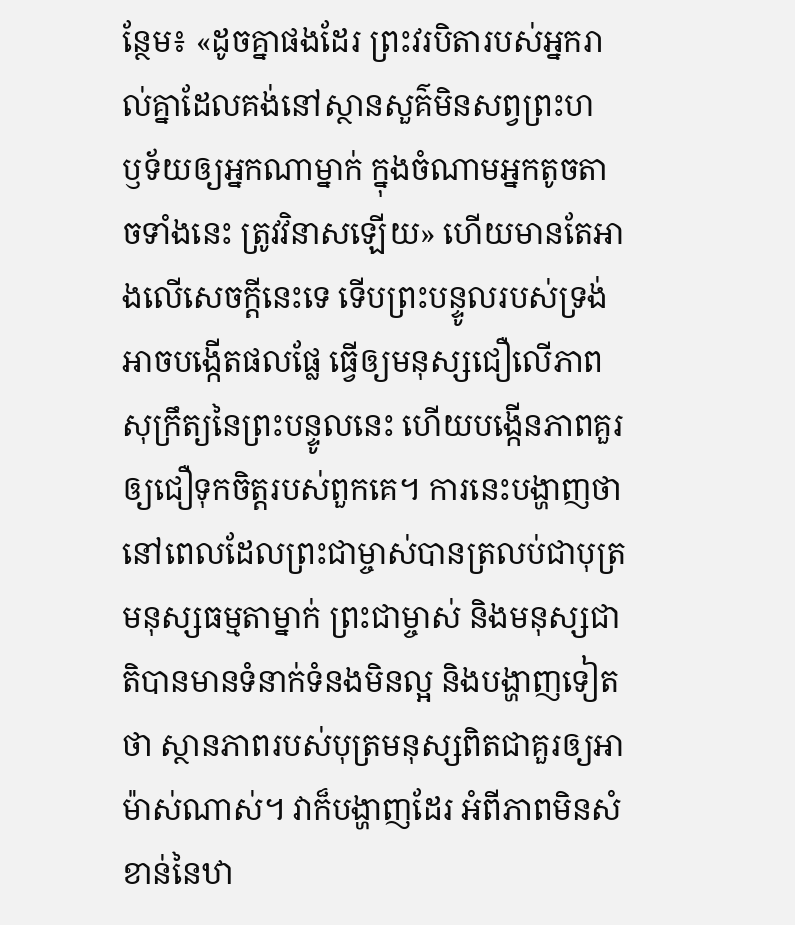ន្ថែម៖ «ដូចគ្នាផងដែរ ព្រះ‌វរបិតារបស់អ្នករាល់គ្នាដែលគង់នៅស្ថាន‌សួគ៌មិនសព្វព្រះ‌ហឫ‌ទ័យឲ្យអ្នកណាម្នាក់ ក្នុងចំណាមអ្នកតូច‌តាចទាំងនេះ ត្រូវវិនាសឡើយ» ហើយមានតែអាងលើសេចក្តីនេះទេ ទើបព្រះបន្ទូលរបស់ទ្រង់អាចបង្កើតផលផ្លែ ធ្វើឲ្យមនុស្សជឿលើភាពសុក្រឹត្យនៃព្រះបន្ទូលនេះ ហើយបង្កើនភាពគួរឲ្យជឿទុកចិត្តរបស់ពួកគេ។ ការនេះបង្ហាញថា នៅពេលដែលព្រះជាម្ចាស់បានត្រលប់ជាបុត្រមនុស្សធម្មតាម្នាក់ ព្រះជាម្ចាស់ និងមនុស្សជាតិបានមានទំនាក់ទំនងមិនល្អ និងបង្ហាញទៀតថា ស្ថានភាពរបស់បុត្រមនុស្សពិតជាគួរឲ្យអាម៉ាស់ណាស់។ វាក៏បង្ហាញដែរ អំពីភាពមិនសំខាន់នៃឋា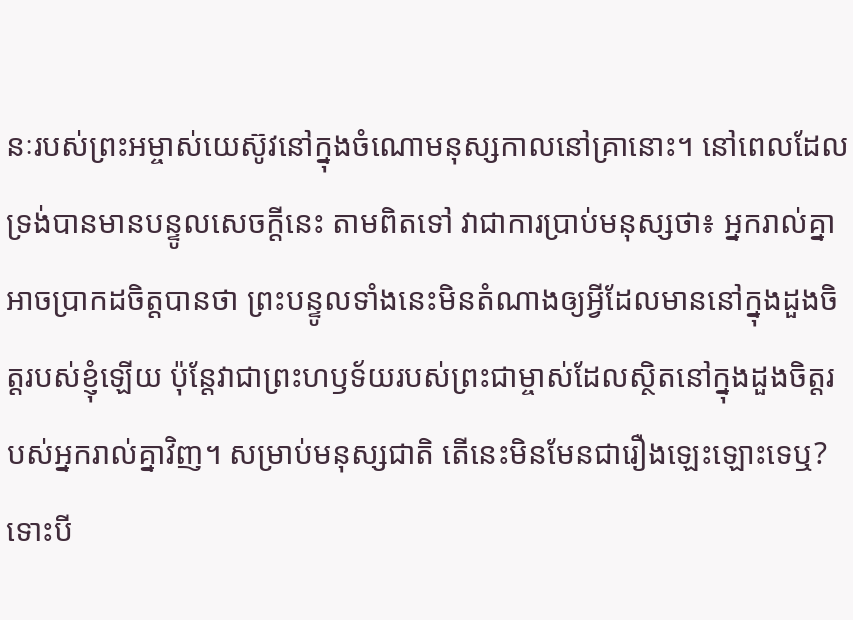នៈរបស់ព្រះអម្ចាស់យេស៊ូវនៅក្នុងចំណោមនុស្សកាលនៅគ្រានោះ។ នៅពេលដែលទ្រង់បានមានបន្ទូលសេចក្តីនេះ តាមពិតទៅ វាជាការប្រាប់មនុស្សថា៖ អ្នករាល់គ្នាអាចប្រាកដចិត្តបានថា ព្រះបន្ទូលទាំងនេះមិនតំណាងឲ្យអ្វីដែលមាននៅក្នុងដួងចិត្តរបស់ខ្ញុំឡើយ ប៉ុន្តែវាជាព្រះហឫទ័យរបស់ព្រះជាម្ចាស់ដែលស្ថិតនៅក្នុងដួងចិត្តរបស់អ្នករាល់គ្នាវិញ។ សម្រាប់មនុស្សជាតិ តើនេះមិនមែនជារឿងឡេះឡោះទេឬ? ទោះបី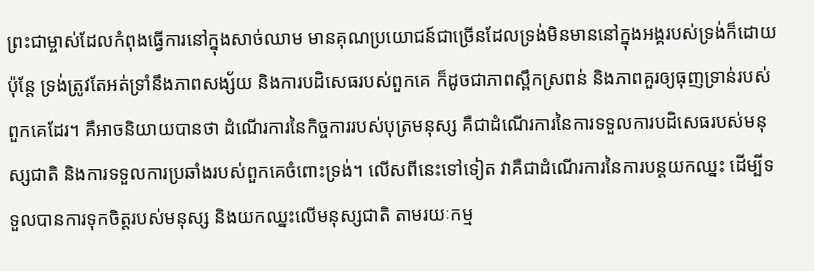ព្រះជាម្ចាស់ដែលកំពុងធ្វើការនៅក្នុងសាច់ឈាម មានគុណប្រយោជន៍ជាច្រើនដែលទ្រង់មិនមាននៅក្នុងអង្គរបស់ទ្រង់ក៏ដោយ ប៉ុន្តែ ទ្រង់ត្រូវតែអត់ទ្រាំនឹងភាពសង្ស័យ និងការបដិសេធរបស់ពួកគេ ក៏ដូចជាភាពស្ពឹកស្រពន់ និងភាពគួរឲ្យធុញទ្រាន់របស់ពួកគេដែរ។ គឺអាចនិយាយបានថា ដំណើរការនៃកិច្ចការរបស់បុត្រមនុស្ស គឺជាដំណើរការនៃការទទួលការបដិសេធរបស់មនុស្សជាតិ និងការទទួលការប្រឆាំងរបស់ពួកគេចំពោះទ្រង់។ លើសពីនេះទៅទៀត វាគឺជាដំណើរការនៃការបន្តយកឈ្នះ ដើម្បីទទួលបានការទុកចិត្តរបស់មនុស្ស និងយកឈ្នះលើមនុស្សជាតិ តាមរយៈកម្ម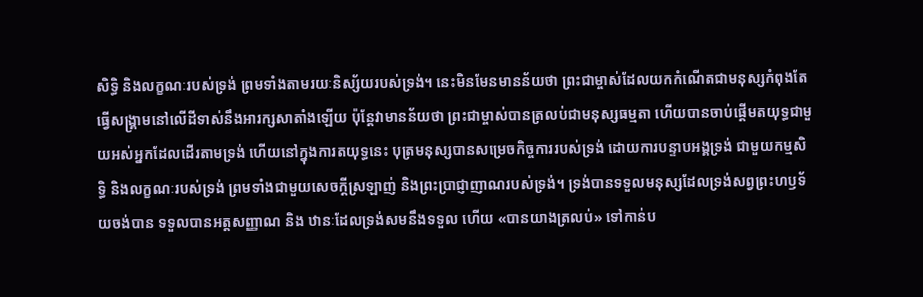សិទ្ធិ និងលក្ខណៈរបស់ទ្រង់ ព្រមទាំងតាមរយៈនិស្ស័យរបស់ទ្រង់។ នេះមិនមែនមានន័យថា ព្រះជាម្ចាស់ដែលយកកំណើតជាមនុស្សកំពុងតែធ្វើសង្រ្គាមនៅលើដីទាស់នឹងអារក្សសាតាំងឡើយ ប៉ុន្តែវាមានន័យថា ព្រះជាម្ចាស់បានត្រលប់ជាមនុស្សធម្មតា ហើយបានចាប់ផ្ដើមតយុទ្ធជាមួយអស់អ្នកដែលដើរតាមទ្រង់ ហើយនៅក្នុងការតយុទ្ធនេះ បុត្រមនុស្សបានសម្រេចកិច្ចការរបស់ទ្រង់ ដោយការបន្ទាបអង្គទ្រង់ ជាមួយកម្មសិទ្ធិ និងលក្ខណៈរបស់ទ្រង់ ព្រមទាំងជាមួយសេចក្តីស្រឡាញ់ និងព្រះប្រាជ្ញាញាណរបស់ទ្រង់។ ទ្រង់បានទទួលមនុស្សដែលទ្រង់សព្វព្រះហឫទ័យចង់បាន ទទួលបានអត្តសញ្ញាណ និង ឋានៈដែលទ្រង់សមនឹងទទួល ហើយ «បានយាងត្រលប់» ទៅកាន់ប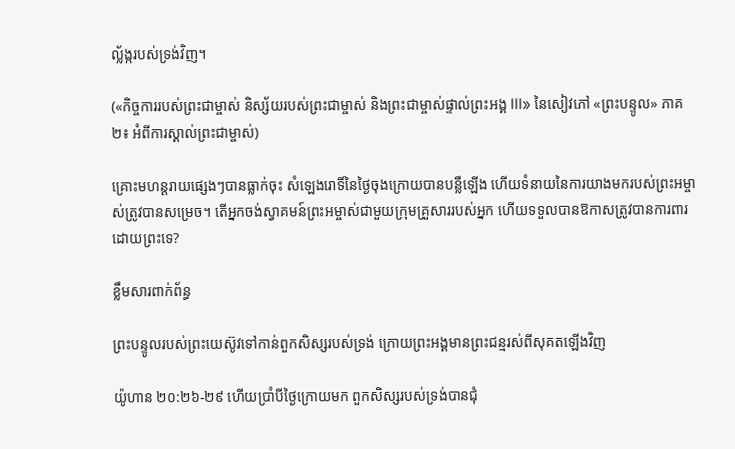ល្ល័ង្ករបស់ទ្រង់វិញ។

(«កិច្ចការរបស់ព្រះជាម្ចាស់ និស្ស័យរបស់ព្រះជាម្ចាស់ និងព្រះជាម្ចាស់ផ្ទាល់ព្រះអង្គ III» នៃសៀវភៅ «ព្រះបន្ទូល» ភាគ២៖ អំពីការស្គាល់ព្រះជាម្ចាស់)

គ្រោះមហន្តរាយផ្សេងៗបានធ្លាក់ចុះ សំឡេងរោទិ៍នៃថ្ងៃចុងក្រោយបានបន្លឺឡើង ហើយទំនាយនៃការយាងមករបស់ព្រះអម្ចាស់ត្រូវបានសម្រេច។ តើអ្នកចង់ស្វាគមន៍ព្រះអម្ចាស់ជាមួយក្រុមគ្រួសាររបស់អ្នក ហើយទទួលបានឱកាសត្រូវបានការពារដោយព្រះទេ?

ខ្លឹមសារពាក់ព័ន្ធ

ព្រះបន្ទូលរបស់ព្រះយេស៊ូវទៅកាន់ពួកសិស្សរបស់ទ្រង់ ក្រោយព្រះអង្គមានព្រះជន្មរស់ពីសុគតឡើងវិញ

យ៉ូហាន ២០:២៦-២៩ ហើយប្រាំបីថ្ងៃក្រោយមក ពួកសិស្សរបស់ទ្រង់បានជុំ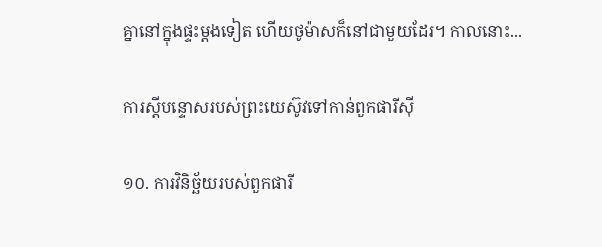គ្នានៅក្នុងផ្ទះម្តងទៀត ហើយថូម៉ាសក៏នៅជាមួយដែរ។ កាលនោះ...

ការស្ដីបន្ទោសរបស់ព្រះយេស៊ូវទៅកាន់ពួកផារីស៊ី

១០. ការវិនិច្ឆ័យរបស់ពួកផារី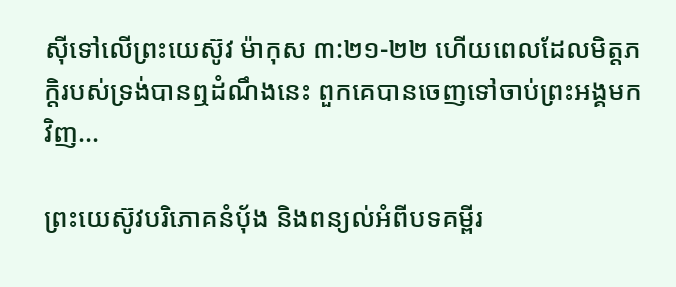ស៊ីទៅលើព្រះយេស៊ូវ ម៉ាកុស ៣:២១-២២ ហើយពេលដែលមិត្តភក្តិរបស់ទ្រង់បានឮដំណឹងនេះ ពួកគេបានចេញទៅចាប់ព្រះ‌អង្គមកវិញ...

ព្រះយេស៊ូវបរិភោគនំប៉័ង និងពន្យល់អំពីបទគម្ពីរ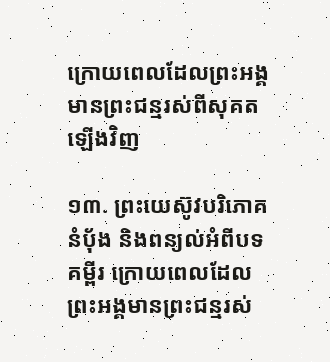ក្រោយពេលដែលព្រះអង្គមានព្រះជន្មរស់ពីសុគតឡើងវិញ

១៣. ព្រះយេស៊ូវបរិភោគនំប៉័ង និងពន្យល់អំពីបទគម្ពីរ ក្រោយពេលដែលព្រះអង្គមានព្រះជន្មរស់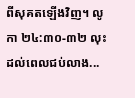ពីសុគតឡើងវិញ។ លូកា ២៤:៣០-៣២ លុះដល់ពេលជប់លាង...